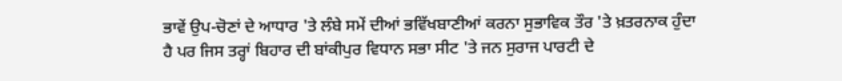ਭਾਵੇਂ ਉਪ-ਚੋਣਾਂ ਦੇ ਆਧਾਰ 'ਤੇ ਲੰਬੇ ਸਮੇਂ ਦੀਆਂ ਭਵਿੱਖਬਾਣੀਆਂ ਕਰਨਾ ਸੁਭਾਵਿਕ ਤੌਰ 'ਤੇ ਖ਼ਤਰਨਾਕ ਹੁੰਦਾ ਹੈ ਪਰ ਜਿਸ ਤਰ੍ਹਾਂ ਬਿਹਾਰ ਦੀ ਬਾਂਕੀਪੁਰ ਵਿਧਾਨ ਸਭਾ ਸੀਟ 'ਤੇ ਜਨ ਸੁਰਾਜ ਪਾਰਟੀ ਦੇ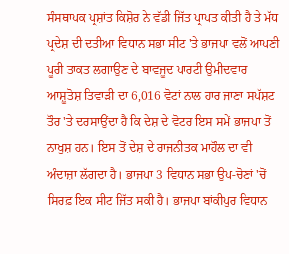ਸੰਸਥਾਪਕ ਪ੍ਰਸ਼ਾਂਤ ਕਿਸ਼ੋਰ ਨੇ ਵੱਡੀ ਜਿੱਤ ਪ੍ਰਾਪਤ ਕੀਤੀ ਹੈ ਤੇ ਮੱਧ ਪ੍ਰਦੇਸ਼ ਦੀ ਦਤੀਆ ਵਿਧਾਨ ਸਭਾ ਸੀਟ 'ਤੇ ਭਾਜਪਾ ਵਲੋਂ ਆਪਣੀ ਪੂਰੀ ਤਾਕਤ ਲਗਾਉਣ ਦੇ ਬਾਵਜੂਦ ਪਾਰਟੀ ਉਮੀਦਵਾਰ ਆਸ਼ੂਤੋਸ਼ ਤਿਵਾੜੀ ਦਾ 6,016 ਵੋਟਾਂ ਨਾਲ ਹਾਰ ਜਾਣਾ ਸਪੱਸ਼ਟ ਤੌਰ 'ਤੇ ਦਰਸਾਉਂਦਾ ਹੈ ਕਿ ਦੇਸ਼ ਦੇ ਵੋਟਰ ਇਸ ਸਮੇਂ ਭਾਜਪਾ ਤੋਂ ਨਾਖੁਸ਼ ਹਨ। ਇਸ ਤੋਂ ਦੇਸ਼ ਦੇ ਰਾਜਨੀਤਕ ਮਾਹੌਲ ਦਾ ਵੀ ਅੰਦਾਜ਼ਾ ਲੱਗਦਾ ਹੈ। ਭਾਜਪਾ 3 ਵਿਧਾਨ ਸਭਾ ਉਪ-ਚੋਣਾਂ 'ਚੋਂ ਸਿਰਫ਼ ਇਕ ਸੀਟ ਜਿੱਤ ਸਕੀ ਹੈ। ਭਾਜਪਾ ਬਾਂਕੀਪੁਰ ਵਿਧਾਨ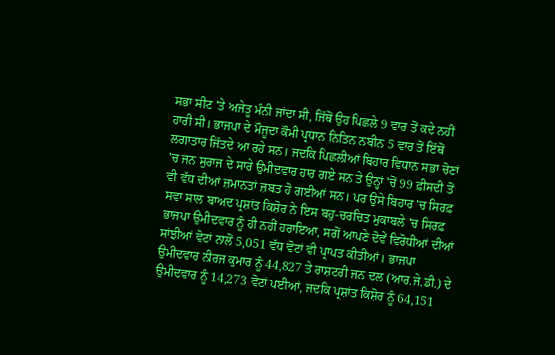ਸਭਾ ਸੀਟ 'ਤੇ ਅਜੇਤੂ ਮੰਨੀ ਜਾਂਦਾ ਸੀ, ਜਿੱਥੋਂ ਉਹ ਪਿਛਲੇ 9 ਵਾਰ ਤੋਂ ਕਦੇ ਨਹੀਂ ਹਾਰੀ ਸੀ। ਭਾਜਪਾ ਦੇ ਮੌਜੂਦਾ ਕੌਮੀ ਪ੍ਰਧਾਨ ਨਿਤਿਨ ਨਬੀਨ 5 ਵਾਰ ਤੋਂ ਇੱਥੋਂ ਲਗਾਤਾਰ ਜਿੱਤਦੇ ਆ ਰਹੇ ਸਨ। ਜਦਕਿ ਪਿਛਲੀਆਂ ਬਿਹਾਰ ਵਿਧਾਨ ਸਭਾ ਚੋਣਾਂ 'ਚ ਜਨ ਸੁਰਾਜ ਦੇ ਸਾਰੇ ਉਮੀਦਵਾਰ ਹਾਰ ਗਏ ਸਨ ਤੇ ਉਨ੍ਹਾਂ 'ਚੋਂ 99 ਫ਼ੀਸਦੀ ਤੋਂ ਵੀ ਵੱਧ ਦੀਆਂ ਜ਼ਮਾਨਤਾਂ ਜ਼ਬਤ ਹੋ ਗਈਆਂ ਸਨ। ਪਰ ਉਸੇ ਬਿਹਾਰ 'ਚ ਸਿਰਫ਼ ਸਵਾ ਸਾਲ ਬਾਅਦ ਪ੍ਰਸ਼ਾਂਤ ਕਿਸ਼ੋਰ ਨੇ ਇਸ ਬਹੁ-ਚਰਚਿਤ ਮੁਕਾਬਲੇ 'ਚ ਸਿਰਫ਼ ਭਾਜਪਾ ਉਮੀਦਵਾਰ ਨੂੰ ਹੀ ਨਹੀਂ ਹਰਾਇਆ, ਸਗੋਂ ਆਪਣੇ ਦੋਵੇਂ ਵਿਰੋਧੀਆਂ ਦੀਆਂ ਸਾਂਝੀਆਂ ਵੋਟਾਂ ਨਾਲੋਂ 5,051 ਵੱਧ ਵੋਟਾਂ ਵੀ ਪ੍ਰਾਪਤ ਕੀਤੀਆਂ। ਭਾਜਪਾ ਉਮੀਦਵਾਰ ਨੀਰਜ ਕੁਮਾਰ ਨੂੰ 44,827 ਤੇ ਰਾਸ਼ਟਰੀ ਜਨ ਦਲ (ਆਰ.ਜੇ.ਡੀ.) ਦੇ ਉਮੀਦਵਾਰ ਨੂੰ 14,273 ਵੋਟਾਂ ਪਈਆਂ, ਜਦਕਿ ਪ੍ਰਸ਼ਾਂਤ ਕਿਸ਼ੋਰ ਨੂੰ 64,151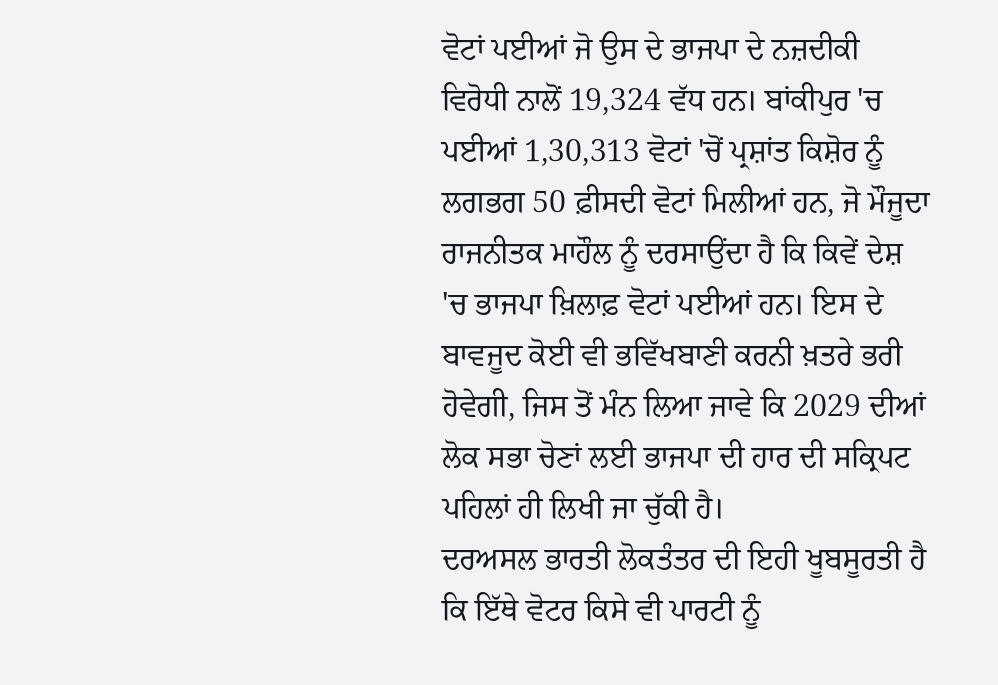ਵੋਟਾਂ ਪਈਆਂ ਜੋ ਉਸ ਦੇ ਭਾਜਪਾ ਦੇ ਨਜ਼ਦੀਕੀ ਵਿਰੋਧੀ ਨਾਲੋਂ 19,324 ਵੱਧ ਹਨ। ਬਾਂਕੀਪੁਰ 'ਚ ਪਈਆਂ 1,30,313 ਵੋਟਾਂ 'ਚੋਂ ਪ੍ਰਸ਼ਾਂਤ ਕਿਸ਼ੋਰ ਨੂੰ ਲਗਭਗ 50 ਫ਼ੀਸਦੀ ਵੋਟਾਂ ਮਿਲੀਆਂ ਹਨ, ਜੋ ਮੌਜੂਦਾ ਰਾਜਨੀਤਕ ਮਾਹੌਲ ਨੂੰ ਦਰਸਾਉਂਦਾ ਹੈ ਕਿ ਕਿਵੇਂ ਦੇਸ਼ 'ਚ ਭਾਜਪਾ ਖ਼ਿਲਾਫ਼ ਵੋਟਾਂ ਪਈਆਂ ਹਨ। ਇਸ ਦੇ ਬਾਵਜੂਦ ਕੋਈ ਵੀ ਭਵਿੱਖਬਾਣੀ ਕਰਨੀ ਖ਼ਤਰੇ ਭਰੀ ਹੋਵੇਗੀ, ਜਿਸ ਤੋਂ ਮੰਨ ਲਿਆ ਜਾਵੇ ਕਿ 2029 ਦੀਆਂ ਲੋਕ ਸਭਾ ਚੋਣਾਂ ਲਈ ਭਾਜਪਾ ਦੀ ਹਾਰ ਦੀ ਸਕ੍ਰਿਪਟ ਪਹਿਲਾਂ ਹੀ ਲਿਖੀ ਜਾ ਚੁੱਕੀ ਹੈ।
ਦਰਅਸਲ ਭਾਰਤੀ ਲੋਕਤੰਤਰ ਦੀ ਇਹੀ ਖੂਬਸੂਰਤੀ ਹੈ ਕਿ ਇੱਥੇ ਵੋਟਰ ਕਿਸੇ ਵੀ ਪਾਰਟੀ ਨੂੰ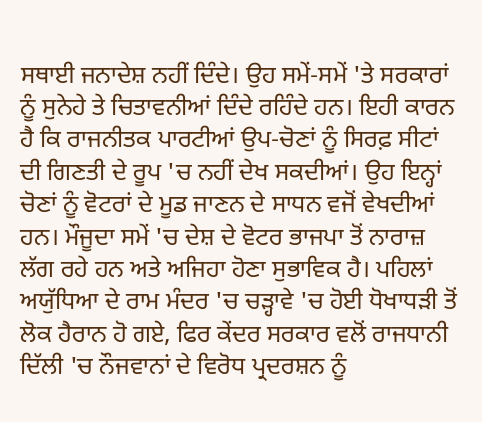ਸਥਾਈ ਜਨਾਦੇਸ਼ ਨਹੀਂ ਦਿੰਦੇ। ਉਹ ਸਮੇਂ-ਸਮੇਂ 'ਤੇ ਸਰਕਾਰਾਂ ਨੂੰ ਸੁਨੇਹੇ ਤੇ ਚਿਤਾਵਨੀਆਂ ਦਿੰਦੇ ਰਹਿੰਦੇ ਹਨ। ਇਹੀ ਕਾਰਨ ਹੈ ਕਿ ਰਾਜਨੀਤਕ ਪਾਰਟੀਆਂ ਉਪ-ਚੋਣਾਂ ਨੂੰ ਸਿਰਫ਼ ਸੀਟਾਂ ਦੀ ਗਿਣਤੀ ਦੇ ਰੂਪ 'ਚ ਨਹੀਂ ਦੇਖ ਸਕਦੀਆਂ। ਉਹ ਇਨ੍ਹਾਂ ਚੋਣਾਂ ਨੂੰ ਵੋਟਰਾਂ ਦੇ ਮੂਡ ਜਾਣਨ ਦੇ ਸਾਧਨ ਵਜੋਂ ਵੇਖਦੀਆਂ ਹਨ। ਮੌਜੂਦਾ ਸਮੇਂ 'ਚ ਦੇਸ਼ ਦੇ ਵੋਟਰ ਭਾਜਪਾ ਤੋਂ ਨਾਰਾਜ਼ ਲੱਗ ਰਹੇ ਹਨ ਅਤੇ ਅਜਿਹਾ ਹੋਣਾ ਸੁਭਾਵਿਕ ਹੈ। ਪਹਿਲਾਂ ਅਯੁੱਧਿਆ ਦੇ ਰਾਮ ਮੰਦਰ 'ਚ ਚੜ੍ਹਾਵੇ 'ਚ ਹੋਈ ਧੋਖਾਧੜੀ ਤੋਂ ਲੋਕ ਹੈਰਾਨ ਹੋ ਗਏ, ਫਿਰ ਕੇਂਦਰ ਸਰਕਾਰ ਵਲੋਂ ਰਾਜਧਾਨੀ ਦਿੱਲੀ 'ਚ ਨੌਜਵਾਨਾਂ ਦੇ ਵਿਰੋਧ ਪ੍ਰਦਰਸ਼ਨ ਨੂੰ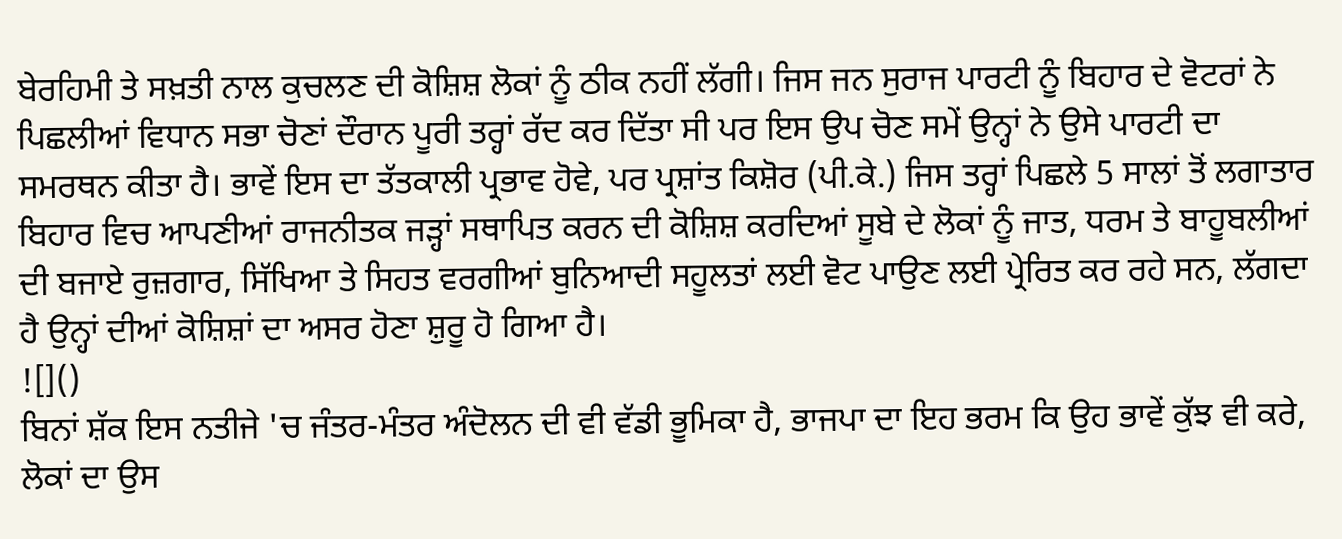ਬੇਰਹਿਮੀ ਤੇ ਸਖ਼ਤੀ ਨਾਲ ਕੁਚਲਣ ਦੀ ਕੋਸ਼ਿਸ਼ ਲੋਕਾਂ ਨੂੰ ਠੀਕ ਨਹੀਂ ਲੱਗੀ। ਜਿਸ ਜਨ ਸੁਰਾਜ ਪਾਰਟੀ ਨੂੰ ਬਿਹਾਰ ਦੇ ਵੋਟਰਾਂ ਨੇ ਪਿਛਲੀਆਂ ਵਿਧਾਨ ਸਭਾ ਚੋਣਾਂ ਦੌਰਾਨ ਪੂਰੀ ਤਰ੍ਹਾਂ ਰੱਦ ਕਰ ਦਿੱਤਾ ਸੀ ਪਰ ਇਸ ਉਪ ਚੋਣ ਸਮੇਂ ਉਨ੍ਹਾਂ ਨੇ ਉਸੇ ਪਾਰਟੀ ਦਾ ਸਮਰਥਨ ਕੀਤਾ ਹੈ। ਭਾਵੇਂ ਇਸ ਦਾ ਤੱਤਕਾਲੀ ਪ੍ਰਭਾਵ ਹੋਵੇ, ਪਰ ਪ੍ਰਸ਼ਾਂਤ ਕਿਸ਼ੋਰ (ਪੀ.ਕੇ.) ਜਿਸ ਤਰ੍ਹਾਂ ਪਿਛਲੇ 5 ਸਾਲਾਂ ਤੋਂ ਲਗਾਤਾਰ ਬਿਹਾਰ ਵਿਚ ਆਪਣੀਆਂ ਰਾਜਨੀਤਕ ਜੜ੍ਹਾਂ ਸਥਾਪਿਤ ਕਰਨ ਦੀ ਕੋਸ਼ਿਸ਼ ਕਰਦਿਆਂ ਸੂਬੇ ਦੇ ਲੋਕਾਂ ਨੂੰ ਜਾਤ, ਧਰਮ ਤੇ ਬਾਹੂਬਲੀਆਂ ਦੀ ਬਜਾਏ ਰੁਜ਼ਗਾਰ, ਸਿੱਖਿਆ ਤੇ ਸਿਹਤ ਵਰਗੀਆਂ ਬੁਨਿਆਦੀ ਸਹੂਲਤਾਂ ਲਈ ਵੋਟ ਪਾਉਣ ਲਈ ਪ੍ਰੇਰਿਤ ਕਰ ਰਹੇ ਸਨ, ਲੱਗਦਾ ਹੈ ਉਨ੍ਹਾਂ ਦੀਆਂ ਕੋਸ਼ਿਸ਼ਾਂ ਦਾ ਅਸਰ ਹੋਣਾ ਸ਼ੁਰੂ ਹੋ ਗਿਆ ਹੈ।
![]()
ਬਿਨਾਂ ਸ਼ੱਕ ਇਸ ਨਤੀਜੇ 'ਚ ਜੰਤਰ-ਮੰਤਰ ਅੰਦੋਲਨ ਦੀ ਵੀ ਵੱਡੀ ਭੂਮਿਕਾ ਹੈ, ਭਾਜਪਾ ਦਾ ਇਹ ਭਰਮ ਕਿ ਉਹ ਭਾਵੇਂ ਕੁੱਝ ਵੀ ਕਰੇ, ਲੋਕਾਂ ਦਾ ਉਸ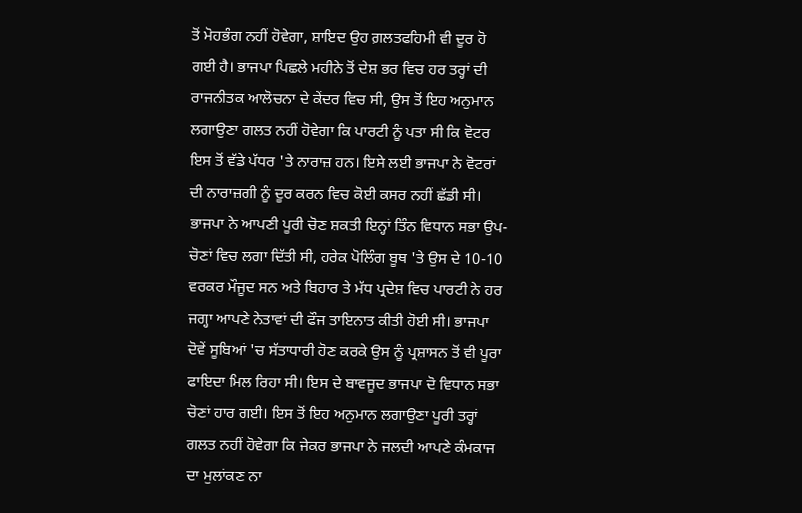ਤੋਂ ਮੋਹਭੰਗ ਨਹੀਂ ਹੋਵੇਗਾ, ਸ਼ਾਇਦ ਉਹ ਗ਼ਲਤਫਹਿਮੀ ਵੀ ਦੂਰ ਹੋ ਗਈ ਹੈ। ਭਾਜਪਾ ਪਿਛਲੇ ਮਹੀਨੇ ਤੋਂ ਦੇਸ਼ ਭਰ ਵਿਚ ਹਰ ਤਰ੍ਹਾਂ ਦੀ ਰਾਜਨੀਤਕ ਆਲੋਚਨਾ ਦੇ ਕੇਂਦਰ ਵਿਚ ਸੀ, ਉਸ ਤੋਂ ਇਹ ਅਨੁਮਾਨ ਲਗਾਉਣਾ ਗਲਤ ਨਹੀਂ ਹੋਵੇਗਾ ਕਿ ਪਾਰਟੀ ਨੂੰ ਪਤਾ ਸੀ ਕਿ ਵੋਟਰ ਇਸ ਤੋਂ ਵੱਡੇ ਪੱਧਰ 'ਤੇ ਨਾਰਾਜ਼ ਹਨ। ਇਸੇ ਲਈ ਭਾਜਪਾ ਨੇ ਵੋਟਰਾਂ ਦੀ ਨਾਰਾਜ਼ਗੀ ਨੂੰ ਦੂਰ ਕਰਨ ਵਿਚ ਕੋਈ ਕਸਰ ਨਹੀਂ ਛੱਡੀ ਸੀ। ਭਾਜਪਾ ਨੇ ਆਪਣੀ ਪੂਰੀ ਚੋਣ ਸ਼ਕਤੀ ਇਨ੍ਹਾਂ ਤਿੰਨ ਵਿਧਾਨ ਸਭਾ ਉਪ-ਚੋਣਾਂ ਵਿਚ ਲਗਾ ਦਿੱਤੀ ਸੀ, ਹਰੇਕ ਪੋਲਿੰਗ ਬੂਥ 'ਤੇ ਉਸ ਦੇ 10-10 ਵਰਕਰ ਮੌਜੂਦ ਸਨ ਅਤੇ ਬਿਹਾਰ ਤੇ ਮੱਧ ਪ੍ਰਦੇਸ਼ ਵਿਚ ਪਾਰਟੀ ਨੇ ਹਰ ਜਗ੍ਹਾ ਆਪਣੇ ਨੇਤਾਵਾਂ ਦੀ ਫੌਜ ਤਾਇਨਾਤ ਕੀਤੀ ਹੋਈ ਸੀ। ਭਾਜਪਾ ਦੋਵੇਂ ਸੂਬਿਆਂ 'ਚ ਸੱਤਾਧਾਰੀ ਹੋਣ ਕਰਕੇ ਉਸ ਨੂੰ ਪ੍ਰਸ਼ਾਸਨ ਤੋਂ ਵੀ ਪੂਰਾ ਫਾਇਦਾ ਮਿਲ ਰਿਹਾ ਸੀ। ਇਸ ਦੇ ਬਾਵਜੂਦ ਭਾਜਪਾ ਦੋ ਵਿਧਾਨ ਸਭਾ ਚੋਣਾਂ ਹਾਰ ਗਈ। ਇਸ ਤੋਂ ਇਹ ਅਨੁਮਾਨ ਲਗਾਉਣਾ ਪੂਰੀ ਤਰ੍ਹਾਂ ਗਲਤ ਨਹੀਂ ਹੋਵੇਗਾ ਕਿ ਜੇਕਰ ਭਾਜਪਾ ਨੇ ਜਲਦੀ ਆਪਣੇ ਕੰਮਕਾਜ ਦਾ ਮੁਲਾਂਕਣ ਨਾ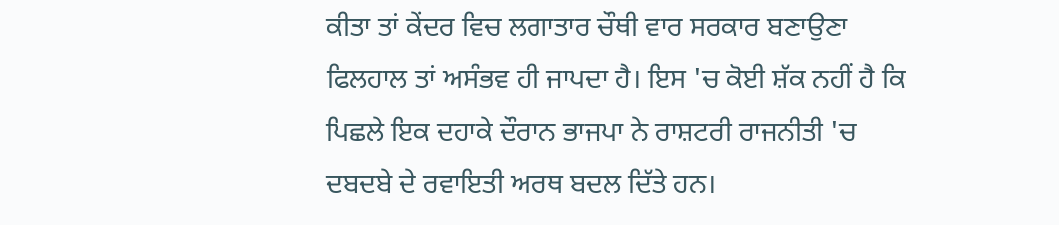ਕੀਤਾ ਤਾਂ ਕੇਂਦਰ ਵਿਚ ਲਗਾਤਾਰ ਚੌਥੀ ਵਾਰ ਸਰਕਾਰ ਬਣਾਉਣਾ ਫਿਲਹਾਲ ਤਾਂ ਅਸੰਭਵ ਹੀ ਜਾਪਦਾ ਹੈ। ਇਸ 'ਚ ਕੋਈ ਸ਼ੱਕ ਨਹੀਂ ਹੈ ਕਿ ਪਿਛਲੇ ਇਕ ਦਹਾਕੇ ਦੌਰਾਨ ਭਾਜਪਾ ਨੇ ਰਾਸ਼ਟਰੀ ਰਾਜਨੀਤੀ 'ਚ ਦਬਦਬੇ ਦੇ ਰਵਾਇਤੀ ਅਰਥ ਬਦਲ ਦਿੱਤੇ ਹਨ।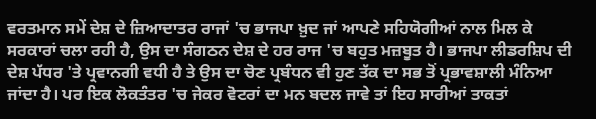ਵਰਤਮਾਨ ਸਮੇਂ ਦੇਸ਼ ਦੇ ਜ਼ਿਆਦਾਤਰ ਰਾਜਾਂ 'ਚ ਭਾਜਪਾ ਖ਼ੁਦ ਜਾਂ ਆਪਣੇ ਸਹਿਯੋਗੀਆਂ ਨਾਲ ਮਿਲ ਕੇ ਸਰਕਾਰਾਂ ਚਲਾ ਰਹੀ ਹੈ, ਉਸ ਦਾ ਸੰਗਠਨ ਦੇਸ਼ ਦੇ ਹਰ ਰਾਜ 'ਚ ਬਹੁਤ ਮਜ਼ਬੂਤ ਹੈ। ਭਾਜਪਾ ਲੀਡਰਸ਼ਿਪ ਦੀ ਦੇਸ਼ ਪੱਧਰ 'ਤੇ ਪ੍ਰਵਾਨਗੀ ਵਧੀ ਹੈ ਤੇ ਉਸ ਦਾ ਚੋਣ ਪ੍ਰਬੰਧਨ ਵੀ ਹੁਣ ਤੱਕ ਦਾ ਸਭ ਤੋਂ ਪ੍ਰਭਾਵਸ਼ਾਲੀ ਮੰਨਿਆ ਜਾਂਦਾ ਹੈ। ਪਰ ਇਕ ਲੋਕਤੰਤਰ 'ਚ ਜੇਕਰ ਵੋਟਰਾਂ ਦਾ ਮਨ ਬਦਲ ਜਾਵੇ ਤਾਂ ਇਹ ਸਾਰੀਆਂ ਤਾਕਤਾਂ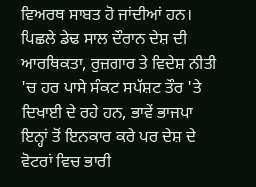ਵਿਅਰਥ ਸਾਬਤ ਹੋ ਜਾਂਦੀਆਂ ਹਨ। ਪਿਛਲੇ ਡੇਢ ਸਾਲ ਦੌਰਾਨ ਦੇਸ਼ ਦੀ ਆਰਥਿਕਤਾ, ਰੁਜ਼ਗਾਰ ਤੇ ਵਿਦੇਸ਼ ਨੀਤੀ 'ਚ ਹਰ ਪਾਸੇ ਸੰਕਟ ਸਪੱਸ਼ਟ ਤੌਰ 'ਤੇ ਦਿਖਾਈ ਦੇ ਰਹੇ ਹਨ, ਭਾਵੇਂ ਭਾਜਪਾ ਇਨ੍ਹਾਂ ਤੋਂ ਇਨਕਾਰ ਕਰੇ ਪਰ ਦੇਸ਼ ਦੇ ਵੋਟਰਾਂ ਵਿਚ ਭਾਰੀ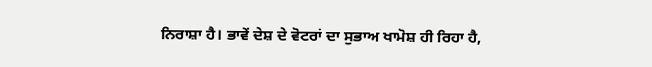ਨਿਰਾਸ਼ਾ ਹੈ। ਭਾਵੇਂ ਦੇਸ਼ ਦੇ ਵੋਟਰਾਂ ਦਾ ਸੁਭਾਅ ਖਾਮੋਸ਼ ਹੀ ਰਿਹਾ ਹੈ,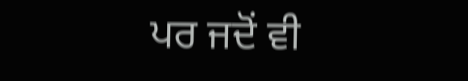ਪਰ ਜਦੋਂ ਵੀ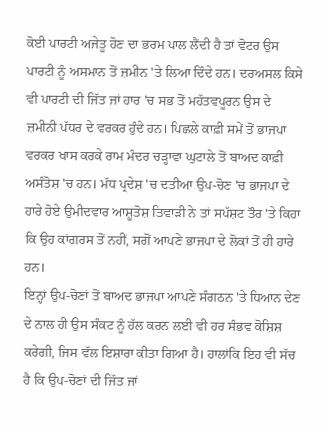ਕੋਈ ਪਾਰਟੀ ਅਜੇਤੂ ਹੋਣ ਦਾ ਭਰਮ ਪਾਲ ਲੈਂਦੀ ਹੈ ਤਾਂ ਵੋਟਰ ਉਸ ਪਾਰਟੀ ਨੂੰ ਅਸਮਾਨ ਤੋਂ ਜ਼ਮੀਨ 'ਤੇ ਲਿਆ ਦਿੰਦੇ ਹਨ। ਦਰਅਸਲ ਕਿਸੇ ਵੀ ਪਾਰਟੀ ਦੀ ਜਿੱਤ ਜਾਂ ਹਾਰ 'ਚ ਸਭ ਤੋਂ ਮਹੱਤਵਪੂਰਨ ਉਸ ਦੇ ਜ਼ਮੀਨੀ ਪੱਧਰ ਦੇ ਵਰਕਰ ਹੁੰਦੇ ਹਨ। ਪਿਛਲੇ ਕਾਫ਼ੀ ਸਮੇਂ ਤੋਂ ਭਾਜਪਾ ਵਰਕਰ ਖਾਸ ਕਰਕੇ ਰਾਮ ਮੰਦਰ ਚੜ੍ਹਾਵਾ ਘੁਟਾਲੇ ਤੋਂ ਬਾਅਦ ਕਾਫ਼ੀ ਅਸੰਤੋਸ਼ 'ਚ ਹਨ। ਮੱਧ ਪ੍ਰਦੇਸ਼ 'ਚ ਦਤੀਆ ਉਪ-ਚੋਣ 'ਚ ਭਾਜਪਾ ਦੇ ਹਾਰੇ ਹੋਏ ਉਮੀਦਵਾਰ ਆਸ਼ੂਤੋਸ਼ ਤਿਵਾੜੀ ਨੇ ਤਾਂ ਸਪੱਸ਼ਟ ਤੌਰ 'ਤੇ ਕਿਹਾ ਕਿ ਉਹ ਕਾਂਗਰਸ ਤੋਂ ਨਹੀਂ, ਸਗੋਂ ਆਪਣੇ ਭਾਜਪਾ ਦੇ ਲੋਕਾਂ ਤੋਂ ਹੀ ਹਾਰੇ ਹਨ।
ਇਨ੍ਹਾਂ ਉਪ-ਚੋਣਾਂ ਤੋਂ ਬਾਅਦ ਭਾਜਪਾ ਆਪਣੇ ਸੰਗਠਨ 'ਤੇ ਧਿਆਨ ਦੇਣ ਦੇ ਨਾਲ ਹੀ ਉਸ ਸੰਕਟ ਨੂੰ ਹੱਲ ਕਰਨ ਲਈ ਵੀ ਹਰ ਸੰਭਵ ਕੋਸ਼ਿਸ਼ ਕਰੇਗੀ, ਜਿਸ ਵੱਲ ਇਸ਼ਾਰਾ ਕੀਤਾ ਗਿਆ ਹੈ। ਹਾਲਾਂਕਿ ਇਹ ਵੀ ਸੱਚ ਹੈ ਕਿ ਉਪ-ਚੋਣਾਂ ਦੀ ਜਿੱਤ ਜਾਂ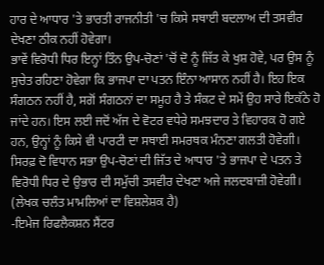ਹਾਰ ਦੇ ਆਧਾਰ 'ਤੇ ਭਾਰਤੀ ਰਾਜਨੀਤੀ 'ਚ ਕਿਸੇ ਸਥਾਈ ਬਦਲਾਅ ਦੀ ਤਸਵੀਰ ਦੇਖਣਾ ਠੀਕ ਨਹੀਂ ਹੋਵੇਗਾ।
ਭਾਵੇਂ ਵਿਰੋਧੀ ਧਿਰ ਇਨ੍ਹਾਂ ਤਿੰਨ ਉਪ-ਚੋਣਾਂ 'ਚੋਂ ਦੋ ਨੂੰ ਜਿੱਤ ਕੇ ਖੁਸ਼ ਹੋਵੇ, ਪਰ ਉਸ ਨੂੰ ਸੁਚੇਤ ਰਹਿਣਾ ਹੋਵੇਗਾ ਕਿ ਭਾਜਪਾ ਦਾ ਪਤਨ ਇੰਨਾ ਆਸਾਨ ਨਹੀਂ ਹੈ। ਇਹ ਇਕ ਸੰਗਠਨ ਨਹੀਂ ਹੈ, ਸਗੋਂ ਸੰਗਠਨਾਂ ਦਾ ਸਮੂਹ ਹੈ ਤੇ ਸੰਕਟ ਦੇ ਸਮੇਂ ਉਹ ਸਾਰੇ ਇਕੱਠੇ ਹੋ ਜਾਂਦੇ ਹਨ। ਇਸ ਲਈ ਜਦੋਂ ਅੱਜ ਦੇ ਵੋਟਰ ਵਧੇਰੇ ਸਮਝਦਾਰ ਤੇ ਵਿਹਾਰਕ ਹੋ ਗਏ ਹਨ, ਉਨ੍ਹਾਂ ਨੂੰ ਕਿਸੇ ਵੀ ਪਾਰਟੀ ਦਾ ਸਥਾਈ ਸਮਰਥਕ ਮੰਨਣਾ ਗਲਤੀ ਹੋਵੇਗੀ। ਸਿਰਫ਼ ਦੋ ਵਿਧਾਨ ਸਭਾ ਉਪ-ਚੋਣਾਂ ਦੀ ਜਿੱਤ ਦੇ ਆਧਾਰ 'ਤੇ ਭਾਜਪਾ ਦੇ ਪਤਨ ਤੇ ਵਿਰੋਧੀ ਧਿਰ ਦੇ ਉਭਾਰ ਦੀ ਸਮੁੱਚੀ ਤਸਵੀਰ ਦੇਖਣਾ ਅਜੇ ਜਲਦਬਾਜ਼ੀ ਹੋਵੇਗੀ।
(ਲੇਖਕ ਚਲੰਤ ਮਾਮਲਿਆਂ ਦਾ ਵਿਸ਼ਲੇਸ਼ਕ ਹੈ)
-ਇਮੇਜ ਰਿਫਲੈਕਸ਼ਨ ਸੈਂਟਰ